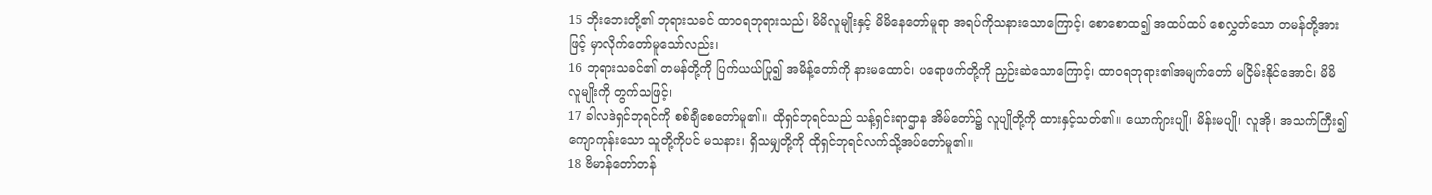15 ဘိုးဘေးတို့၏ ဘုရားသခင် ထာဝရဘုရားသည်၊ မိမိလူမျိုးနှင့် မိမိနေတော်မူရာ အရပ်ကိုသနားသောကြောင့်၊ စောစောထ၍ အထပ်ထပ် စေလွှတ်သော တမန်တို့အားဖြင့် မှာလိုက်တော်မူသော်လည်း၊
16 ဘုရားသခင်၏ တမန်တို့ကို ပြက်ယယ်ပြု၍ အမိန့်တော်ကို နားမထောင်၊ ပရောဖက်တို့ကို ညှဉ်းဆဲသောကြောင့်၊ ထာဝရဘုရား၏အမျက်တော် မငြိမ်းနိုင်အောင်၊ မိမိလူမျိုးကို တွက်သဖြင့်၊
17 ခါလဒဲရှင်ဘုရင်ကို စစ်ချီစေတော်မူ၏။ ထိုရှင်ဘုရင်သည် သန့်ရှင်းရာဌာန အိမ်တော်၌ လူပျိုတို့ကို ထားနှင့်သတ်၏။ ယောက်ျားပျို၊ မိန်းမပျို၊ လူအို၊ အသက်ကြီး၍ ကျောကုန်းသော သူတို့ကိုပင် မသနား၊ ရှိသမျှတို့ကို ထိုရှင်ဘုရင်လက်သို့အပ်တော်မူ၏။
18 ဗိမာန်တော်တန်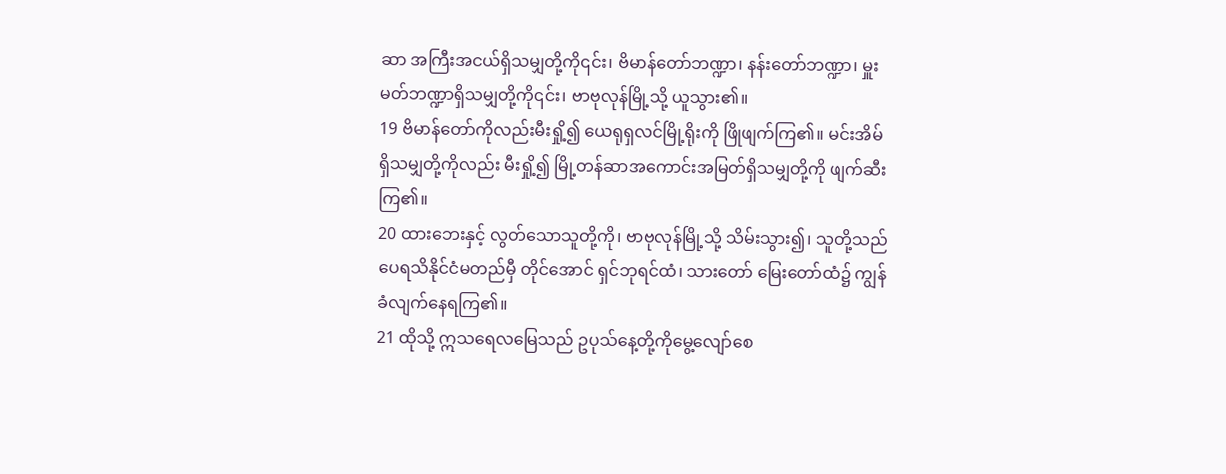ဆာ အကြီးအငယ်ရှိသမျှတို့ကို၎င်း၊ ဗိမာန်တော်ဘဏ္ဍာ၊ နန်းတော်ဘဏ္ဍာ၊ မှူးမတ်ဘဏ္ဍာရှိသမျှတို့ကို၎င်း၊ ဗာဗုလုန်မြို့သို့ ယူသွား၏။
19 ဗိမာန်တော်ကိုလည်းမီးရှို့၍ ယေရုရှလင်မြို့ရိုးကို ဖြိုဖျက်ကြ၏။ မင်းအိမ်ရှိသမျှတို့ကိုလည်း မီးရှို့၍ မြို့တန်ဆာအကောင်းအမြတ်ရှိသမျှတို့ကို ဖျက်ဆီးကြ၏။
20 ထားဘေးနှင့် လွတ်သောသူတို့ကို၊ ဗာဗုလုန်မြို့သို့ သိမ်းသွား၍၊ သူတို့သည် ပေရသိနိုင်ငံမတည်မှီ တိုင်အောင် ရှင်ဘုရင်ထံ၊ သားတော် မြေးတော်ထံ၌ ကျွန်ခံလျက်နေရကြ၏။
21 ထိုသို့ ဣသရေလမြေသည် ဥပုသ်နေ့တို့ကိုမွေ့လျော်စေ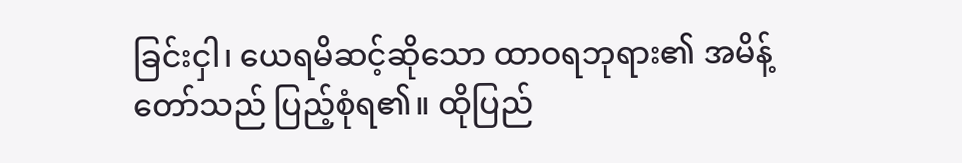ခြင်းငှါ၊ ယေရမိဆင့်ဆိုသော ထာဝရဘုရား၏ အမိန့်တော်သည် ပြည့်စုံရ၏။ ထိုပြည်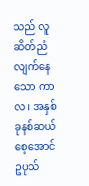သည် လူဆိတ်ညံလျက်နေသော ကာလ၊ အနှစ်ခုနစ်ဆယ် စေ့အောင် ဥပုသ်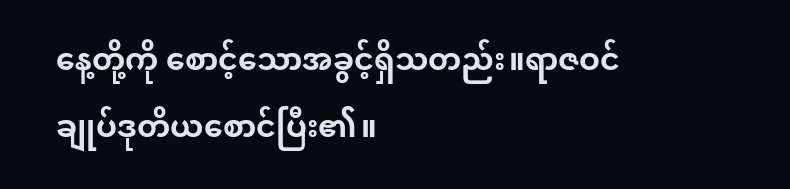နေ့တို့ကို စောင့်သောအခွင့်ရှိသတည်း။ရာဇဝင်ချုပ်ဒုတိယစောင်ပြီး၏။